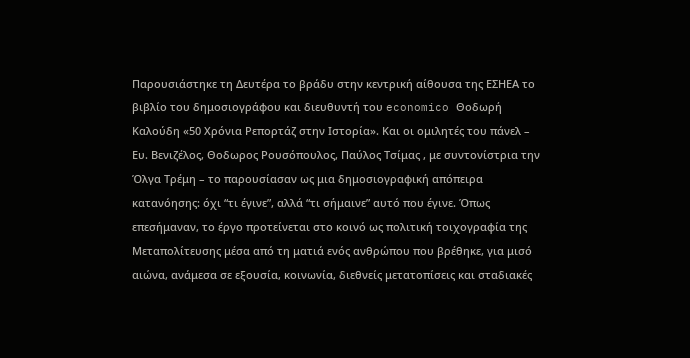Παρουσιάστηκε τη Δευτέρα το βράδυ στην κεντρική αίθουσα της ΕΣΗΕΑ το βιβλίο του δημοσιογράφου και διευθυντή του economico Θοδωρή Καλούδη «50 Χρόνια Ρεπορτάζ στην Ιστορία». Kαι οι ομιλητές του πάνελ – Ευ. Βενιζέλος, Θοδωρος Ρουσόπουλος, Παύλος Τσίμας , με συντονίστρια την Όλγα Τρέμη – το παρουσίασαν ως μια δημοσιογραφική απόπειρα κατανόησης: όχι “τι έγινε”, αλλά “τι σήμαινε” αυτό που έγινε. Όπως επεσήμαναν, το έργο προτείνεται στο κοινό ως πολιτική τοιχογραφία της Μεταπολίτευσης μέσα από τη ματιά ενός ανθρώπου που βρέθηκε, για μισό αιώνα, ανάμεσα σε εξουσία, κοινωνία, διεθνείς μετατοπίσεις και σταδιακές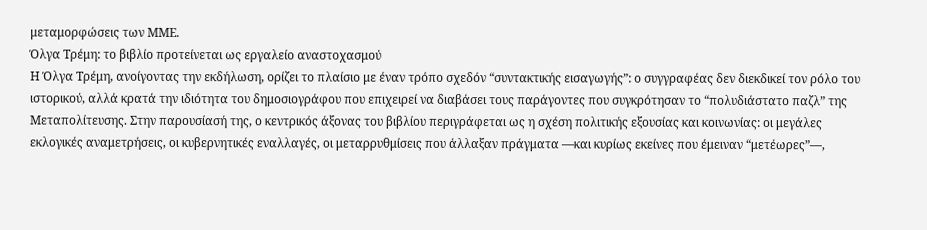μεταμορφώσεις των ΜΜΕ.
Όλγα Τρέμη: το βιβλίο προτείνεται ως εργαλείο αναστοχασμού
Η Όλγα Τρέμη, ανοίγοντας την εκδήλωση, ορίζει το πλαίσιο με έναν τρόπο σχεδόν “συντακτικής εισαγωγής”: ο συγγραφέας δεν διεκδικεί τον ρόλο του ιστορικού, αλλά κρατά την ιδιότητα του δημοσιογράφου που επιχειρεί να διαβάσει τους παράγοντες που συγκρότησαν το “πολυδιάστατο παζλ” της Μεταπολίτευσης. Στην παρουσίασή της, ο κεντρικός άξονας του βιβλίου περιγράφεται ως η σχέση πολιτικής εξουσίας και κοινωνίας: οι μεγάλες εκλογικές αναμετρήσεις, οι κυβερνητικές εναλλαγές, οι μεταρρυθμίσεις που άλλαξαν πράγματα —και κυρίως εκείνες που έμειναν “μετέωρες”—,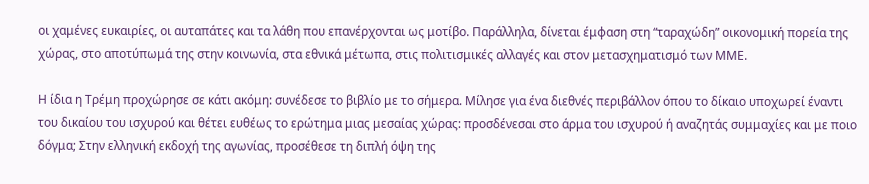οι χαμένες ευκαιρίες, οι αυταπάτες και τα λάθη που επανέρχονται ως μοτίβο. Παράλληλα, δίνεται έμφαση στη “ταραχώδη” οικονομική πορεία της χώρας, στο αποτύπωμά της στην κοινωνία, στα εθνικά μέτωπα, στις πολιτισμικές αλλαγές και στον μετασχηματισμό των ΜΜΕ.

Η ίδια η Τρέμη προχώρησε σε κάτι ακόμη: συνέδεσε το βιβλίο με το σήμερα. Μίλησε για ένα διεθνές περιβάλλον όπου το δίκαιο υποχωρεί έναντι του δικαίου του ισχυρού και θέτει ευθέως το ερώτημα μιας μεσαίας χώρας: προσδένεσαι στο άρμα του ισχυρού ή αναζητάς συμμαχίες και με ποιο δόγμα; Στην ελληνική εκδοχή της αγωνίας, προσέθεσε τη διπλή όψη της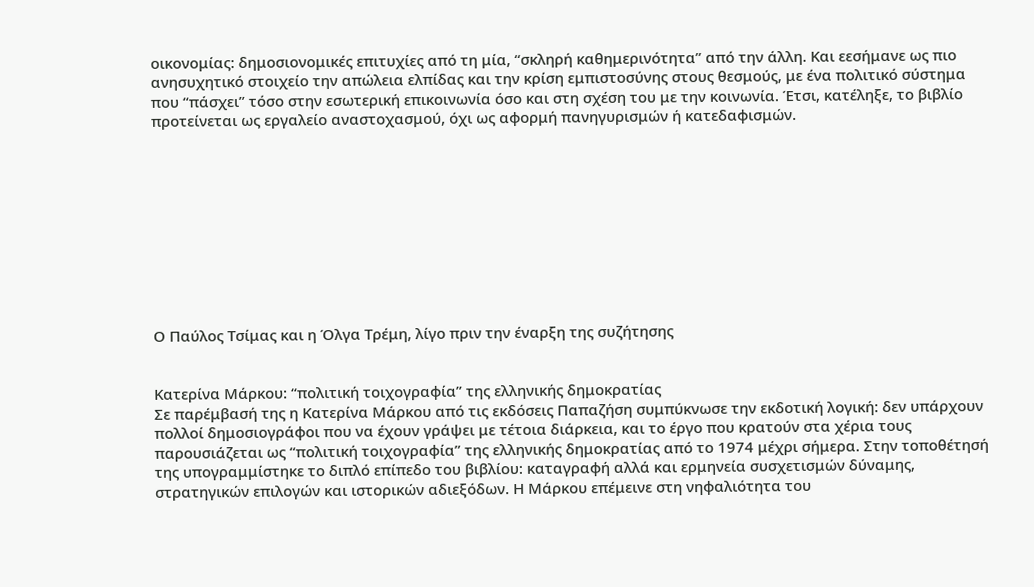οικονομίας: δημοσιονομικές επιτυχίες από τη μία, “σκληρή καθημερινότητα” από την άλλη. Και εεσήμανε ως πιο ανησυχητικό στοιχείο την απώλεια ελπίδας και την κρίση εμπιστοσύνης στους θεσμούς, με ένα πολιτικό σύστημα που “πάσχει” τόσο στην εσωτερική επικοινωνία όσο και στη σχέση του με την κοινωνία. Έτσι, κατέληξε, το βιβλίο προτείνεται ως εργαλείο αναστοχασμού, όχι ως αφορμή πανηγυρισμών ή κατεδαφισμών.










Ο Παύλος Τσίμας και η Όλγα Τρέμη, λίγο πριν την έναρξη της συζήτησης


Κατερίνα Μάρκου: “πολιτική τοιχογραφία” της ελληνικής δημοκρατίας
Σε παρέμβασή της η Κατερίνα Μάρκου από τις εκδόσεις Παπαζήση συμπύκνωσε την εκδοτική λογική: δεν υπάρχουν πολλοί δημοσιογράφοι που να έχουν γράψει με τέτοια διάρκεια, και το έργο που κρατούν στα χέρια τους παρουσιάζεται ως “πολιτική τοιχογραφία” της ελληνικής δημοκρατίας από το 1974 μέχρι σήμερα. Στην τοποθέτησή της υπογραμμίστηκε το διπλό επίπεδο του βιβλίου: καταγραφή αλλά και ερμηνεία συσχετισμών δύναμης, στρατηγικών επιλογών και ιστορικών αδιεξόδων. Η Μάρκου επέμεινε στη νηφαλιότητα του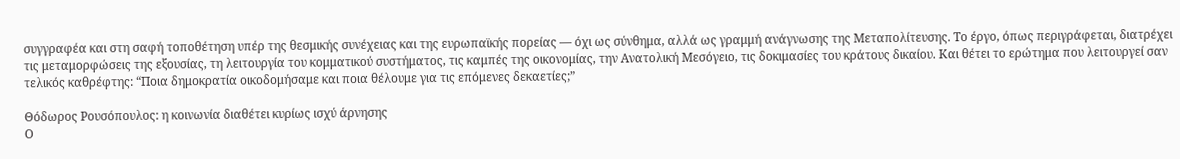συγγραφέα και στη σαφή τοποθέτηση υπέρ της θεσμικής συνέχειας και της ευρωπαϊκής πορείας — όχι ως σύνθημα, αλλά ως γραμμή ανάγνωσης της Μεταπολίτευσης. Το έργο, όπως περιγράφεται, διατρέχει τις μεταμορφώσεις της εξουσίας, τη λειτουργία του κομματικού συστήματος, τις καμπές της οικονομίας, την Ανατολική Μεσόγειο, τις δοκιμασίες του κράτους δικαίου. Και θέτει το ερώτημα που λειτουργεί σαν τελικός καθρέφτης: “Ποια δημοκρατία οικοδομήσαμε και ποια θέλουμε για τις επόμενες δεκαετίες;”

Θόδωρος Ρουσόπουλος: η κοινωνία διαθέτει κυρίως ισχύ άρνησης
Ο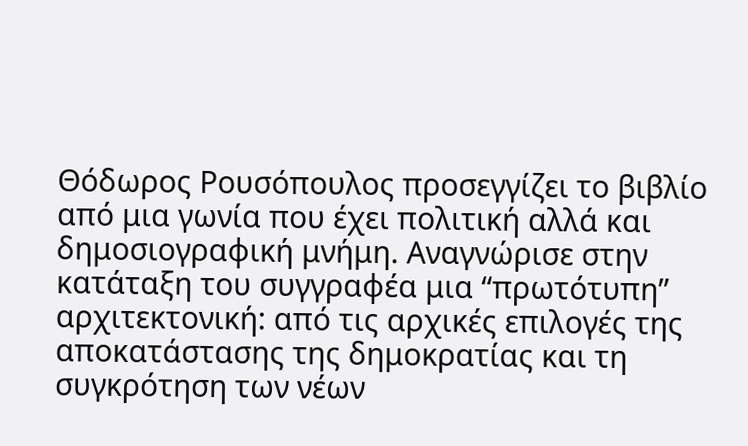Θόδωρος Ρουσόπουλος προσεγγίζει το βιβλίο από μια γωνία που έχει πολιτική αλλά και δημοσιογραφική μνήμη. Αναγνώρισε στην κατάταξη του συγγραφέα μια “πρωτότυπη” αρχιτεκτονική: από τις αρχικές επιλογές της αποκατάστασης της δημοκρατίας και τη συγκρότηση των νέων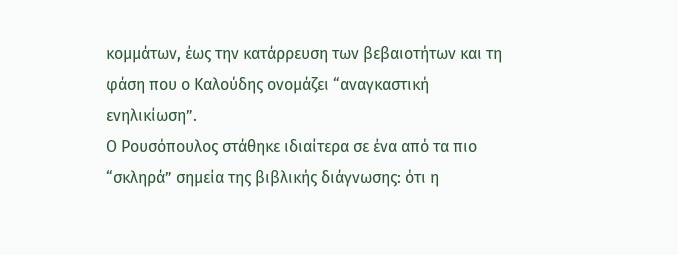κομμάτων, έως την κατάρρευση των βεβαιοτήτων και τη φάση που ο Καλούδης ονομάζει “αναγκαστική ενηλικίωση”.
Ο Ρουσόπουλος στάθηκε ιδιαίτερα σε ένα από τα πιο “σκληρά” σημεία της βιβλικής διάγνωσης: ότι η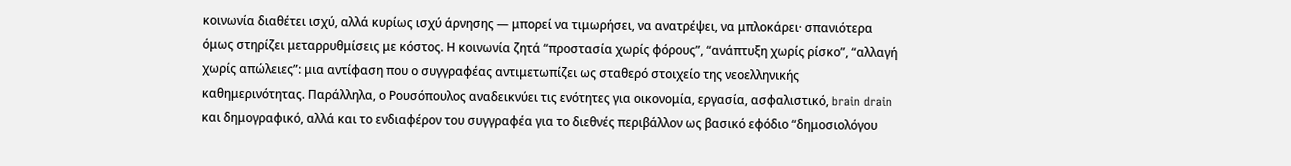κοινωνία διαθέτει ισχύ, αλλά κυρίως ισχύ άρνησης — μπορεί να τιμωρήσει, να ανατρέψει, να μπλοκάρει· σπανιότερα όμως στηρίζει μεταρρυθμίσεις με κόστος. Η κοινωνία ζητά “προστασία χωρίς φόρους”, “ανάπτυξη χωρίς ρίσκο”, “αλλαγή χωρίς απώλειες”: μια αντίφαση που ο συγγραφέας αντιμετωπίζει ως σταθερό στοιχείο της νεοελληνικής καθημερινότητας. Παράλληλα, ο Ρουσόπουλος αναδεικνύει τις ενότητες για οικονομία, εργασία, ασφαλιστικό, brain drain και δημογραφικό, αλλά και το ενδιαφέρον του συγγραφέα για το διεθνές περιβάλλον ως βασικό εφόδιο “δημοσιολόγου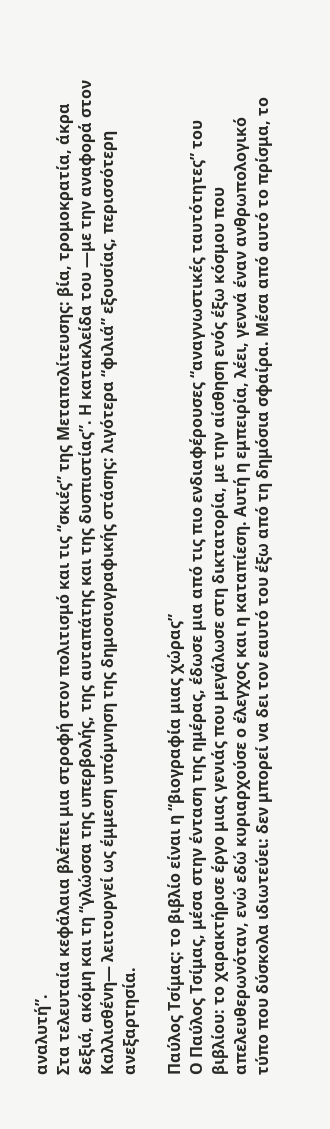αναλυτή”.
Στα τελευταία κεφάλαια βλέπει μια στροφή στον πολιτισμό και τις “σκιές” της Μεταπολίτευσης: βία, τρομοκρατία, άκρα δεξιά, ακόμη και τη “γλώσσα της υπερβολής, της αυταπάτης και της δυσπιστίας”. Η κατακλείδα του —με την αναφορά στον Καλλισθένη— λειτουργεί ως έμμεση υπόμνηση της δημοσιογραφικής στάσης: λιγότερα “φιλιά” εξουσίας, περισσότερη ανεξαρτησία.

Παύλος Τσίμας: το βιβλίο είναι η “βιογραφία μιας χώρας”
Ο Παύλος Τσίμας, μέσα στην ένταση της ημέρας, έδωσε μια από τις πιο ενδιαφέρουσες “αναγνωστικές ταυτότητες” του βιβλίου: το χαρακτήρισε έργο μιας γενιάς που μεγάλωσε στη δικτατορία, με την αίσθηση ενός έξω κόσμου που απελευθερωνόταν, ενώ εδώ κυριαρχούσε ο έλεγχος και η καταπίεση. Αυτή η εμπειρία, λέει, γεννά έναν ανθρωπολογικό τύπο που δύσκολα ιδιωτεύει: δεν μπορεί να δει τον εαυτό του έξω από τη δημόσια σφαίρα. Μέσα από αυτό το πρίσμα, το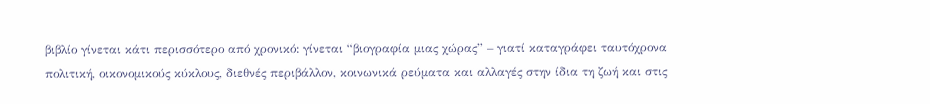βιβλίο γίνεται κάτι περισσότερο από χρονικό: γίνεται “βιογραφία μιας χώρας” – γιατί καταγράφει ταυτόχρονα πολιτική, οικονομικούς κύκλους, διεθνές περιβάλλον, κοινωνικά ρεύματα και αλλαγές στην ίδια τη ζωή και στις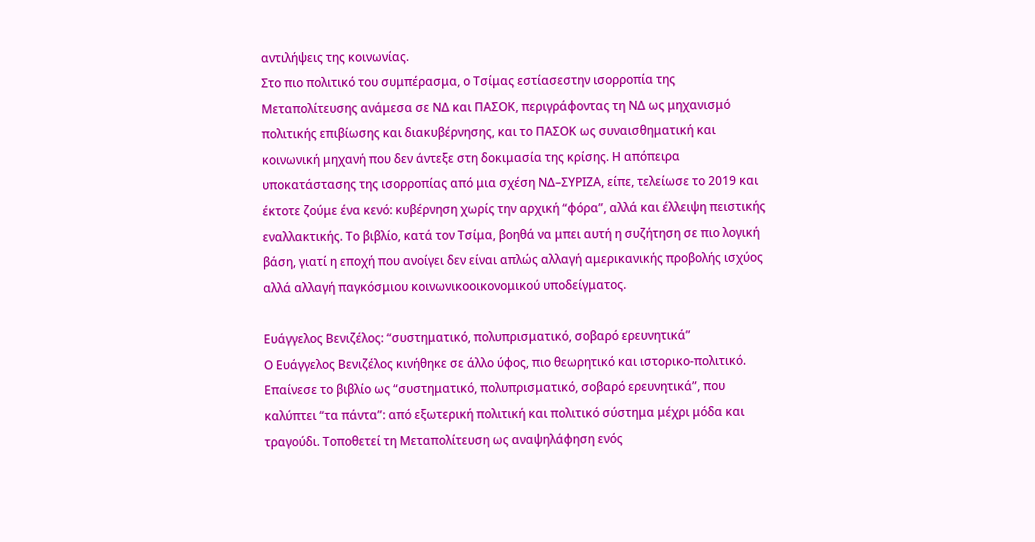αντιλήψεις της κοινωνίας.
Στο πιο πολιτικό του συμπέρασμα, ο Τσίμας εστίασεστην ισορροπία της Μεταπολίτευσης ανάμεσα σε ΝΔ και ΠΑΣΟΚ, περιγράφοντας τη ΝΔ ως μηχανισμό πολιτικής επιβίωσης και διακυβέρνησης, και το ΠΑΣΟΚ ως συναισθηματική και κοινωνική μηχανή που δεν άντεξε στη δοκιμασία της κρίσης. Η απόπειρα υποκατάστασης της ισορροπίας από μια σχέση ΝΔ–ΣΥΡΙΖΑ, είπε, τελείωσε το 2019 και έκτοτε ζούμε ένα κενό: κυβέρνηση χωρίς την αρχική “φόρα”, αλλά και έλλειψη πειστικής εναλλακτικής. Το βιβλίο, κατά τον Τσίμα, βοηθά να μπει αυτή η συζήτηση σε πιο λογική βάση, γιατί η εποχή που ανοίγει δεν είναι απλώς αλλαγή αμερικανικής προβολής ισχύος αλλά αλλαγή παγκόσμιου κοινωνικοοικονομικού υποδείγματος.

Ευάγγελος Βενιζέλος: “συστηματικό, πολυπρισματικό, σοβαρό ερευνητικά”
Ο Ευάγγελος Βενιζέλος κινήθηκε σε άλλο ύφος, πιο θεωρητικό και ιστορικο-πολιτικό. Επαίνεσε το βιβλίο ως “συστηματικό, πολυπρισματικό, σοβαρό ερευνητικά”, που καλύπτει “τα πάντα”: από εξωτερική πολιτική και πολιτικό σύστημα μέχρι μόδα και τραγούδι. Τοποθετεί τη Μεταπολίτευση ως αναψηλάφηση ενός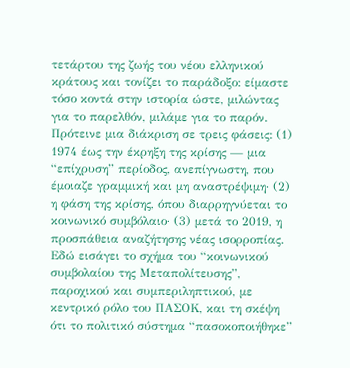τετάρτου της ζωής του νέου ελληνικού κράτους και τονίζει το παράδοξο: είμαστε τόσο κοντά στην ιστορία ώστε, μιλώντας για το παρελθόν, μιλάμε για το παρόν. Πρότεινε μια διάκριση σε τρεις φάσεις: (1) 1974 έως την έκρηξη της κρίσης — μια “επίχρυση” περίοδος, ανεπίγνωστη, που έμοιαζε γραμμική και μη αναστρέψιμη· (2) η φάση της κρίσης, όπου διαρρηγνύεται το κοινωνικό συμβόλαιο· (3) μετά το 2019, η προσπάθεια αναζήτησης νέας ισορροπίας. Εδώ εισάγει το σχήμα του “κοινωνικού συμβολαίου της Μεταπολίτευσης”, παροχικού και συμπεριληπτικού, με κεντρικό ρόλο του ΠΑΣΟΚ, και τη σκέψη ότι το πολιτικό σύστημα “πασοκοποιήθηκε”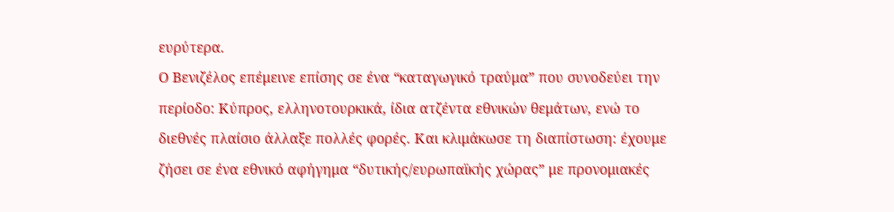ευρύτερα.
Ο Βενιζέλος επέμεινε επίσης σε ένα “καταγωγικό τραύμα” που συνοδεύει την περίοδο: Κύπρος, ελληνοτουρκικά, ίδια ατζέντα εθνικών θεμάτων, ενώ το διεθνές πλαίσιο άλλαξε πολλές φορές. Και κλιμάκωσε τη διαπίστωση: έχουμε ζήσει σε ένα εθνικό αφήγημα “δυτικής/ευρωπαϊκής χώρας” με προνομιακές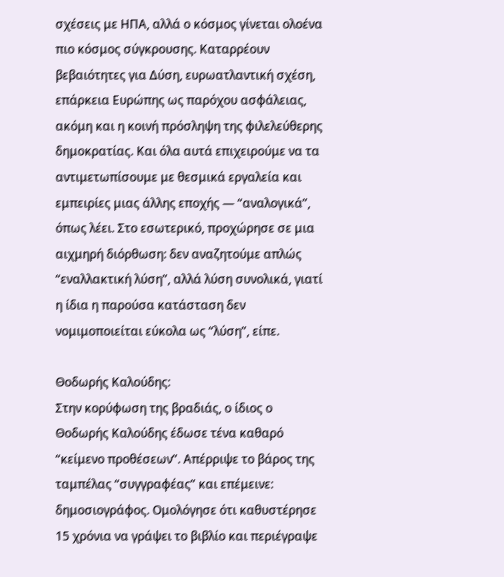σχέσεις με ΗΠΑ, αλλά ο κόσμος γίνεται ολοένα πιο κόσμος σύγκρουσης. Καταρρέουν βεβαιότητες για Δύση, ευρωατλαντική σχέση, επάρκεια Ευρώπης ως παρόχου ασφάλειας, ακόμη και η κοινή πρόσληψη της φιλελεύθερης δημοκρατίας. Και όλα αυτά επιχειρούμε να τα αντιμετωπίσουμε με θεσμικά εργαλεία και εμπειρίες μιας άλλης εποχής — “αναλογικά”, όπως λέει. Στο εσωτερικό, προχώρησε σε μια αιχμηρή διόρθωση: δεν αναζητούμε απλώς “εναλλακτική λύση”, αλλά λύση συνολικά, γιατί η ίδια η παρούσα κατάσταση δεν νομιμοποιείται εύκολα ως “λύση”, είπε.

Θοδωρής Καλούδης:
Στην κορύφωση της βραδιάς, ο ίδιος ο Θοδωρής Καλούδης έδωσε τένα καθαρό “κείμενο προθέσεων”. Απέρριψε το βάρος της ταμπέλας “συγγραφέας” και επέμεινε: δημοσιογράφος. Ομολόγησε ότι καθυστέρησε 15 χρόνια να γράψει το βιβλίο και περιέγραψε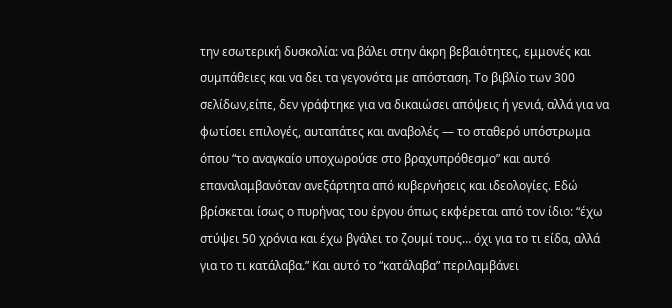την εσωτερική δυσκολία: να βάλει στην άκρη βεβαιότητες, εμμονές και συμπάθειες και να δει τα γεγονότα με απόσταση. Το βιβλίο των 300 σελίδων,είπε, δεν γράφτηκε για να δικαιώσει απόψεις ή γενιά, αλλά για να φωτίσει επιλογές, αυταπάτες και αναβολές — το σταθερό υπόστρωμα όπου “το αναγκαίο υποχωρούσε στο βραχυπρόθεσμο” και αυτό επαναλαμβανόταν ανεξάρτητα από κυβερνήσεις και ιδεολογίες. Εδώ βρίσκεται ίσως ο πυρήνας του έργου όπως εκφέρεται από τον ίδιο: “έχω στύψει 50 χρόνια και έχω βγάλει το ζουμί τους… όχι για το τι είδα, αλλά για το τι κατάλαβα.” Και αυτό το “κατάλαβα” περιλαμβάνει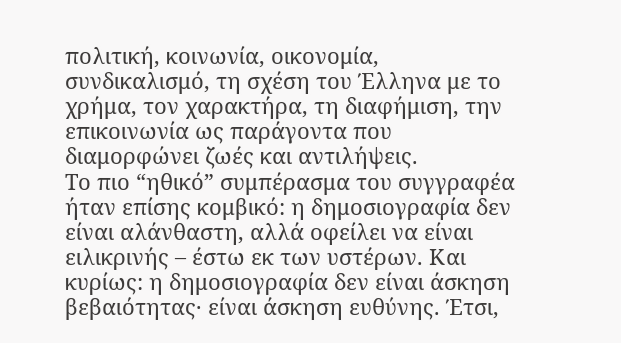πολιτική, κοινωνία, οικονομία, συνδικαλισμό, τη σχέση του Έλληνα με το χρήμα, τον χαρακτήρα, τη διαφήμιση, την επικοινωνία ως παράγοντα που διαμορφώνει ζωές και αντιλήψεις.
Το πιο “ηθικό” συμπέρασμα του συγγραφέα ήταν επίσης κομβικό: η δημοσιογραφία δεν είναι αλάνθαστη, αλλά οφείλει να είναι ειλικρινής – έστω εκ των υστέρων. Και κυρίως: η δημοσιογραφία δεν είναι άσκηση βεβαιότητας· είναι άσκηση ευθύνης. Έτσι,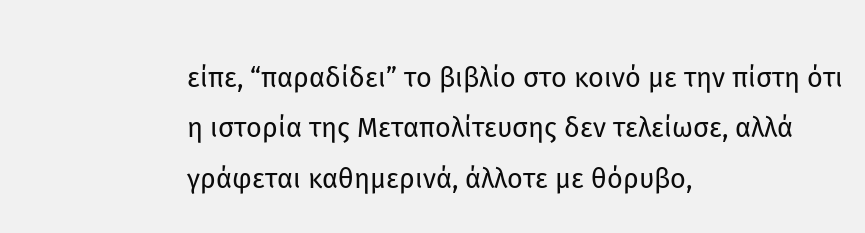είπε, “παραδίδει” το βιβλίο στο κοινό με την πίστη ότι η ιστορία της Μεταπολίτευσης δεν τελείωσε, αλλά γράφεται καθημερινά, άλλοτε με θόρυβο,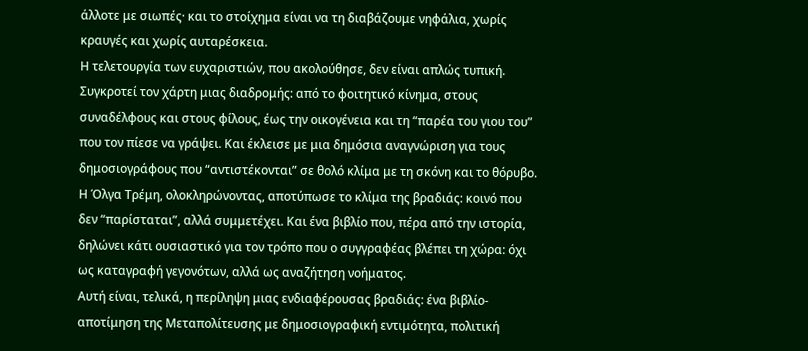άλλοτε με σιωπές· και το στοίχημα είναι να τη διαβάζουμε νηφάλια, χωρίς κραυγές και χωρίς αυταρέσκεια.
Η τελετουργία των ευχαριστιών, που ακολούθησε, δεν είναι απλώς τυπική. Συγκροτεί τον χάρτη μιας διαδρομής: από το φοιτητικό κίνημα, στους συναδέλφους και στους φίλους, έως την οικογένεια και τη “παρέα του γιου του” που τον πίεσε να γράψει. Και έκλεισε με μια δημόσια αναγνώριση για τους δημοσιογράφους που “αντιστέκονται” σε θολό κλίμα με τη σκόνη και το θόρυβο.
Η Όλγα Τρέμη, ολοκληρώνοντας, αποτύπωσε το κλίμα της βραδιάς: κοινό που δεν “παρίσταται”, αλλά συμμετέχει. Και ένα βιβλίο που, πέρα από την ιστορία, δηλώνει κάτι ουσιαστικό για τον τρόπο που ο συγγραφέας βλέπει τη χώρα: όχι ως καταγραφή γεγονότων, αλλά ως αναζήτηση νοήματος.
Αυτή είναι, τελικά, η περίληψη μιας ενδιαφέρουσας βραδιάς: ένα βιβλίο-αποτίμηση της Μεταπολίτευσης με δημοσιογραφική εντιμότητα, πολιτική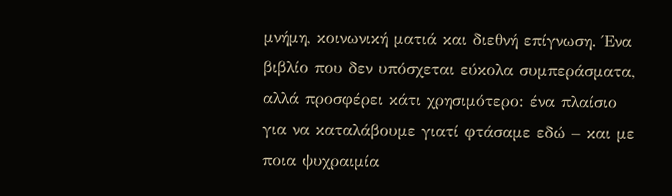μνήμη, κοινωνική ματιά και διεθνή επίγνωση. Ένα βιβλίο που δεν υπόσχεται εύκολα συμπεράσματα, αλλά προσφέρει κάτι χρησιμότερο: ένα πλαίσιο για να καταλάβουμε γιατί φτάσαμε εδώ – και με ποια ψυχραιμία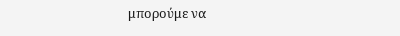μπορούμε να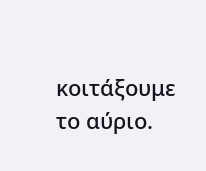κοιτάξουμε το αύριο.